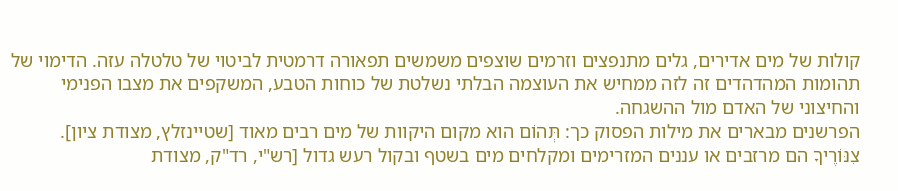קולות של מים אדירים, גלים מתנפצים וזרמים שוצפים משמשים תפאורה דרמטית לביטוי של טלטלה עזה. הדימוי של תהומות המהדהדים זה לזה ממחיש את העוצמה הבלתי נשלטת של כוחות הטבע, המשקפים את מצבו הפנימי והחיצוני של האדם מול ההשגחה.
הפרשנים מבארים את מילות הפסוק כך: תְּהוֹם הוא מקום היקוות של מים רבים מאוד [שטיינזלץ, מצודת ציון]. צִנּוֹרֶיךָ הם מרזבים או עננים המזרימים ומקלחים מים בשטף ובקול רעש גדול [רש"י, רד"ק, מצודת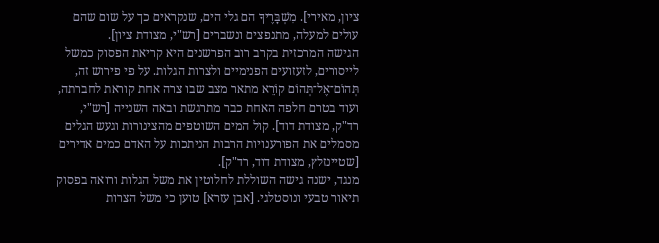ציון, מאירי]. מִשְׁבָּרֶיךָ הם גלי הים, שנקראים כך על שום שהם עולים למעלה, מתנפצים ונשברים [רש"י, מצודת ציון].
הגישה המרכזית בקרב רוב הפרשנים היא קריאת הפסוק כמשל לייסורים, לזעזועים הפנימיים ולצרות הגלות. על פי פירוש זה, תְּהוֹם־אֶל־תְּהוֹם קוֹרֵא מתאר מצב שבו צרה אחת קוראת לחברתה, ועוד בטרם חלפה האחת כבר מתרגשת ובאה השנייה [רש"י, רד"ק, מצודת דוד]. קול המים השוטפים מהצינורות וגעש הגלים מסמלים את הפורענויות הרבות הניתכות על האדם כמים אדירים [שטיינזלץ, מצודת דוד, רד"ק].
מנגד, ישנה גישה השוללת לחלוטין את משל הגלות ורואה בפסוק תיאור טבעי ונוסטלגי. [אבן עזרא] טוען כי משל הצרות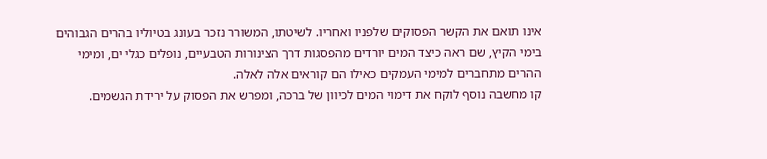אינו תואם את הקשר הפסוקים שלפניו ואחריו. לשיטתו, המשורר נזכר בעונג בטיוליו בהרים הגבוהים בימי הקיץ, שם ראה כיצד המים יורדים מהפסגות דרך הצינורות הטבעיים, נופלים כגלי ים, ומימי ההרים מתחברים למימי העמקים כאילו הם קוראים אלה לאלה.
קו מחשבה נוסף לוקח את דימוי המים לכיוון של ברכה, ומפרש את הפסוק על ירידת הגשמים.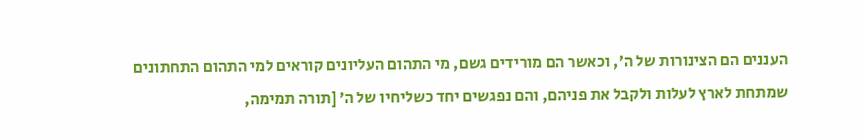העננים הם הצינורות של ה׳, וכאשר הם מורידים גשם, מי התהום העליונים קוראים למי התהום התחתונים שמתחת לארץ לעלות ולקבל את פניהם, והם נפגשים יחד כשליחיו של ה׳ [תורה תמימה,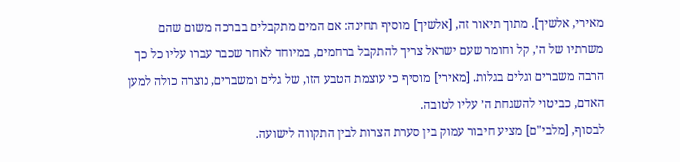מאירי, אלשיך]. מתוך תיאור זה, [אלשיך] מוסיף תחינה: אם המים מתקבלים בברכה משום שהם משרתיו של ה׳, קל וחומר שעם ישראל צריך להתקבל ברחמים, במיוחד לאחר שכבר עברו עליו כל כך הרבה משברים וגלים בגלות. [מאירי] מוסיף כי עוצמת הטבע הזו, של גלים ומשברים, נוצרה כולה למען האדם, כביטוי להשגחת ה׳ עליו לטובה.
לבסוף, [מלבי"ם] מציע חיבור עמוק בין סערת הצרות לבין התקווה לישועה.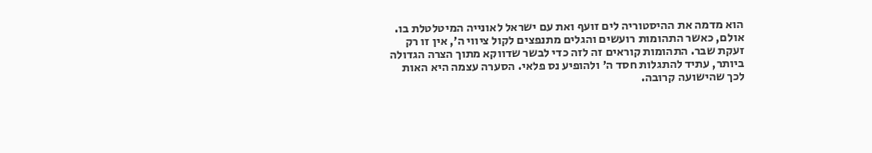הוא מדמה את ההיסטוריה לים זועף ואת עם ישראל לאונייה המיטלטלת בו. אולם, כאשר התהומות רועשים והגלים מתנפצים לקול ציווי ה׳, אין זו רק זעקת שבר. התהומות קוראים זה לזה כדי לבשר שדווקא מתוך הצרה הגדולה ביותר, עתיד להתגלות חסד ה׳ ולהופיע נס פלאי. הסערה עצמה היא האות לכך שהישועה קרובה.